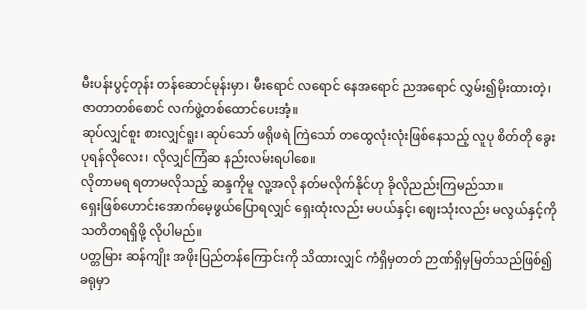မီးပန်းပွင့်တုန်း တန်ဆောင်မုန်းမှာ၊ မီးရောင် လရောင် နေအရောင် ညအရောင် လွှမ်း၍မိုးထားတဲ့၊ ဇာတာတစ်စောင် လက်ဖွဲ့တစ်ထောင်ပေးအံ့။
ဆုပ်လျှင်စူး စားလျှင်ရူး၊ ဆုပ်သော် ဖရိုဖရဲ ကြဲသော် တထွေလုံးလုံးဖြစ်နေသည့် လူပု စိတ်တို ခွေးပုရန်လိုလေး၊ လိုလျှင်ကြံဆ နည်းလမ်းရပါစေ။
လိုတာမရ ရတာမလိုသည့် ဆန္ဒကိုမူ လူ့အလို နတ်မလိုက်နိုင်ဟု ခိုလိုညည်းကြမည်သာ။
ရှေးဖြစ်ဟောင်းအောက်မေ့ဖွယ်ပြောရလျှင် ရှေးထုံးလည်း မပယ်နှင့်၊ ဈေးသုံးလည်း မလွယ်နှင့်ကို သတိတရရှိဖို့ လိုပါမည်။
ပတ္တမြား ဆန်ကျိုး အဖိုးပြည်တန်ကြောင်းကို သိထားလျှင် ကံရှိမှတတ် ဉာဏ်ရှိမှမြတ်သည်ဖြစ်၍ ခရုမှာ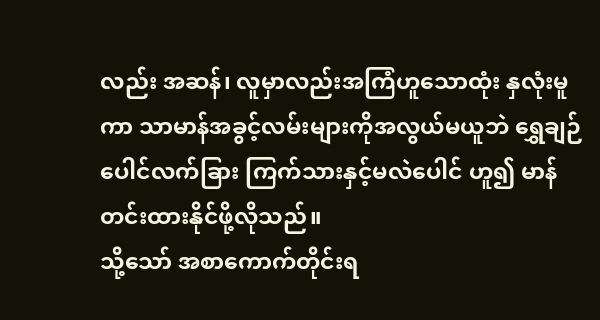လည်း အဆန်၊ လူမှာလည်းအကြံဟူသောထုံး နှလုံးမူကာ သာမာန်အခွင့်လမ်းများကိုအလွယ်မယူဘဲ ရွှေချဉ်ပေါင်လက်ခြား ကြက်သားနှင့်မလဲပေါင် ဟူ၍ မာန်တင်းထားနိုင်ဖို့လိုသည်။
သို့သော် အစာကောက်တိုင်းရ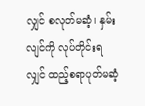လျှင် စလုတ်မဆံ့၊ နှမ်းလျင်ကို လုပ်တိုင်းရလျှင် ထည့်စရာပုတ်မဆံ့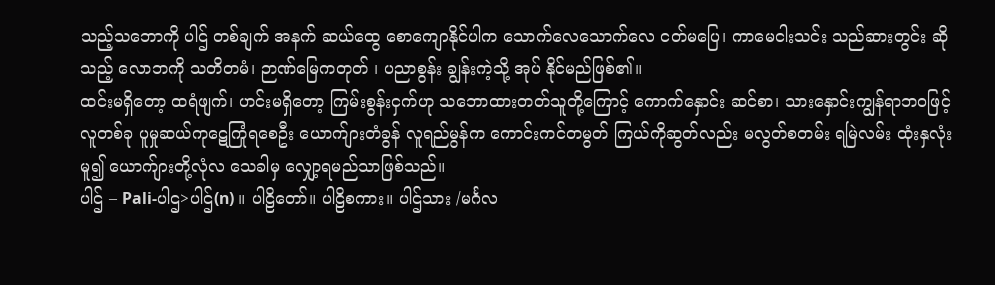သည့်သဘောကို ပါဌ် တစ်ချက် အနက် ဆယ်ထွေ စောကျောနိုင်ပါက သောက်လေသောက်လေ ငတ်မပြေ၊ ကာမေငါးသင်း သည်ဆားတွင်း ဆိုသည့် လောဘကို သတိတမံ၊ ဉာဏ်မြေကတုတ် ၊ ပညာစွန်း ချွန်းကဲ့သို့ အုပ် နိုင်မည်ဖြစ်၏။
ထင်းမရှိတော့ ထရံဖျက်၊ ဟင်းမရှိတော့ ကြမ်းစွန်းငှက်ဟု သဘောထားတတ်သူတို့ကြောင့် ကောက်နှောင်း ဆင်စာ၊ သားနှောင်းကျွန်ရာဘဝဖြင့် လူတစ်ခု ပူမှုဆယ်ကုဋေကြုံရစေဦး ယောက်ျားတံခွန် လူရည်မွန်က ကောင်းကင်တမွတ် ကြယ်ကိုဆွတ်လည်း မလွတ်စတမ်း ရမြဲလမ်း ထုံးနှလုံးမူ၍ ယောက်ျားတို့လုံလ သေခါမှ လျှော့ရမည်သာဖြစ်သည်။
ပါဌ် – Pali-ပါဌ>ပါဌ်(n) ။ ပါဠိတော်။ ပါဠိစကား။ ပါဌ်သား /မင်္ဂလ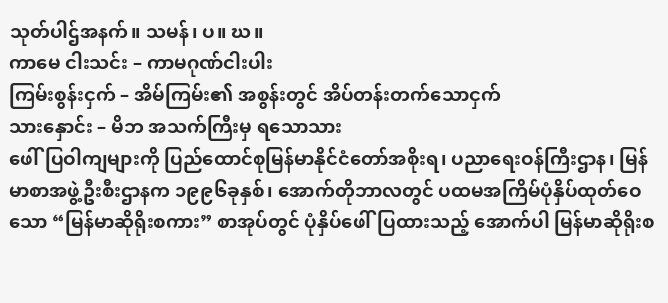သုတ်ပါဌ်အနက်။ သမန်၊ ပ။ ဃ။
ကာမေ ငါးသင်း – ကာမဂုဏ်ငါးပါး
ကြမ်းစွန်းငှက် – အိမ်ကြမ်း၏ အစွန်းတွင် အိပ်တန်းတက်သောငှက်
သားနှောင်း – မိဘ အသက်ကြီးမှ ရသောသား
ဖေါ်ပြဝါကျများကို ပြည်ထောင်စုမြန်မာနိုင်ငံတော်အစိုးရ၊ ပညာရေးဝန်ကြီးဌာန၊ မြန်မာစာအဖွဲ့ဦးစီးဌာနက ၁၉၉၆ခုနှစ်၊ အောက်တိုဘာလတွင် ပထမအကြိမ်ပုံနှိပ်ထုတ်ဝေသော “မြန်မာဆိုရိုးစကား” စာအုပ်တွင် ပုံနှိပ်ဖေါ်ပြထားသည့် အောက်ပါ မြန်မာဆိုရိုးစ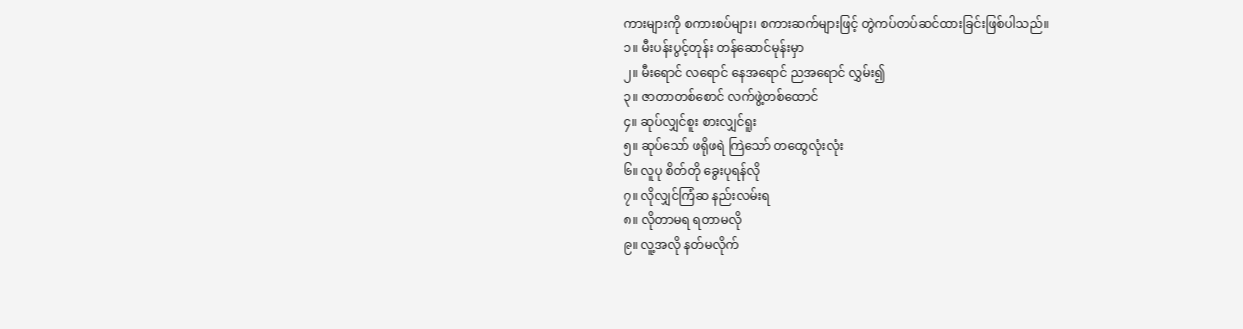ကားများကို စကားစပ်များ၊ စကားဆက်များဖြင့် တွဲကပ်တပ်ဆင်ထားခြင်းဖြစ်ပါသည်။
၁။ မီးပန်းပွင့်တုန်း တန်ဆောင်မုန်းမှာ
၂။ မီးရောင် လရောင် နေအရောင် ညအရောင် လွှမ်း၍
၃။ ဇာတာတစ်စောင် လက်ဖွဲ့တစ်ထောင်
၄။ ဆုပ်လျှင်စူး စားလျှင်ရူး
၅။ ဆုပ်သော် ဖရိုဖရဲ ကြဲသော် တထွေလုံးလုံး
၆။ လူပု စိတ်တို ခွေးပုရန်လို
၇။ လိုလျှင်ကြံဆ နည်းလမ်းရ
၈။ လိုတာမရ ရတာမလို
၉။ လူ့အလို နတ်မလိုက်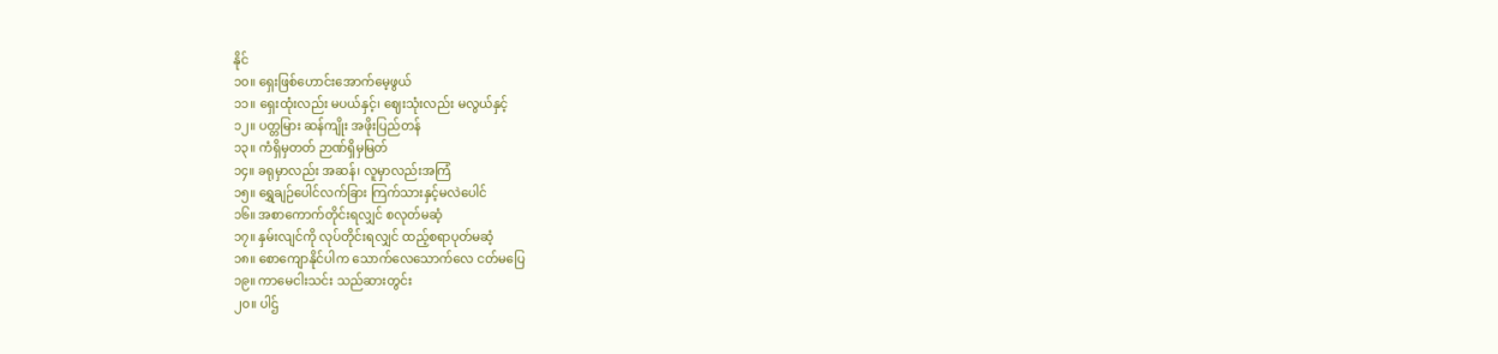နိုင်
၁၀။ ရှေးဖြစ်ဟောင်းအောက်မေ့ဖွယ်
၁၁။ ရှေးထုံးလည်း မပယ်နှင့်၊ ဈေးသုံးလည်း မလွယ်နှင့်
၁၂။ ပတ္တမြား ဆန်ကျိုး အဖိုးပြည်တန်
၁၃။ ကံရှိမှတတ် ဉာဏ်ရှိမှမြတ်
၁၄။ ခရုမှာလည်း အဆန်၊ လူမှာလည်းအကြံ
၁၅။ ရွှေချဉ်ပေါင်လက်ခြား ကြက်သားနှင့်မလဲပေါင်
၁၆။ အစာကောက်တိုင်းရလျှင် စလုတ်မဆံ့
၁၇။ နှမ်းလျင်ကို လုပ်တိုင်းရလျှင် ထည့်စရာပုတ်မဆံ့
၁၈။ စောကျောနိုင်ပါက သောက်လေသောက်လေ ငတ်မပြေ
၁၉။ ကာမေငါးသင်း သည်ဆားတွင်း
၂၀။ ပါဌ်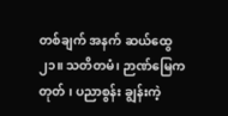တစ်ချက် အနက် ဆယ်ထွေ
၂၁။ သတိတမံ၊ ဉာဏ်မြေကတုတ် ၊ ပညာစွန်း ချွန်းကဲ့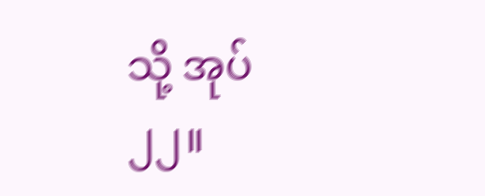သို့ အုပ်
၂၂။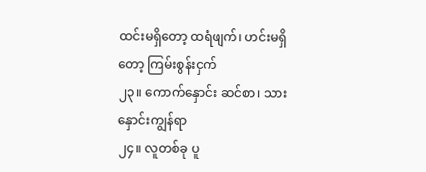ထင်းမရှိတော့ ထရံဖျက်၊ ဟင်းမရှိတော့ ကြမ်းစွန်းငှက်
၂၃။ ကောက်နှောင်း ဆင်စာ၊ သားနှောင်းကျွန်ရာ
၂၄။ လူတစ်ခု ပူ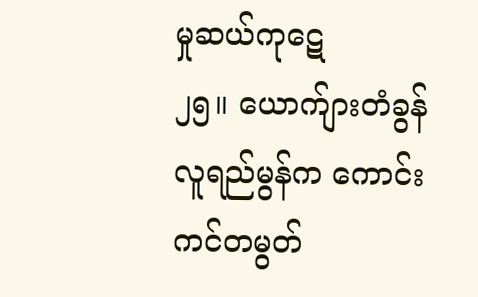မှုဆယ်ကုဋေ
၂၅။ ယောက်ျားတံခွန် လူရည်မွန်က ကောင်းကင်တမွတ်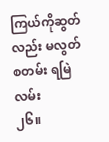ကြယ်ကိုဆွတ်လည်း မလွတ်စတမ်း ရမြဲလမ်း
၂၆။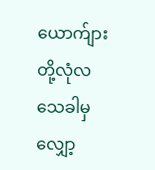ယောက်ျားတို့လုံလ သေခါမှ လျှော့